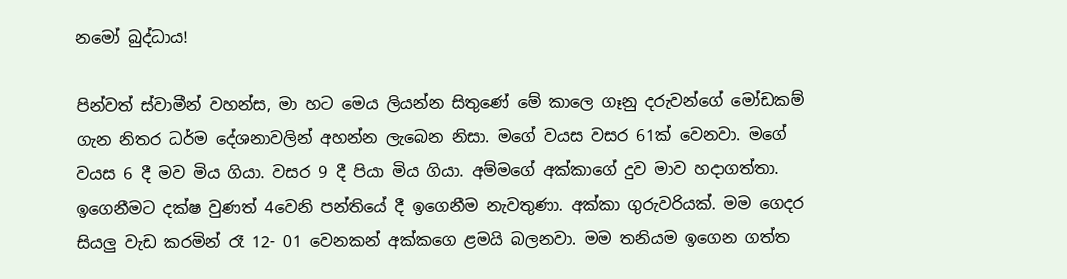නමෝ බුද්ධාය!

පින්වත් ස්වාමීන් වහන්ස, මා හට මෙය ලියන්න සිතුණේ මේ කාලෙ ගෑනු දරුවන්ගේ මෝඩකම් ගැන නිතර ධර්ම දේශනාවලින් අහන්න ලැබෙන නිසා. මගේ වයස වසර 61ක් වෙනවා. මගේ වයස 6 දී මව මිය ගියා. වසර 9 දී පියා මිය ගියා. අම්මගේ අක්කාගේ දුව මාව හදාගත්තා. ඉගෙනීමට දක්ෂ වුණත් 4වෙනි පන්තියේ දී ඉගෙනීම නැවතුණා. අක්කා ගුරුවරියක්. මම ගෙදර සියලු‍ වැඩ කරමින් රෑ 12- 01 වෙනකන් අක්කගෙ ළමයි බලනවා. මම තනියම ඉගෙන ගත්ත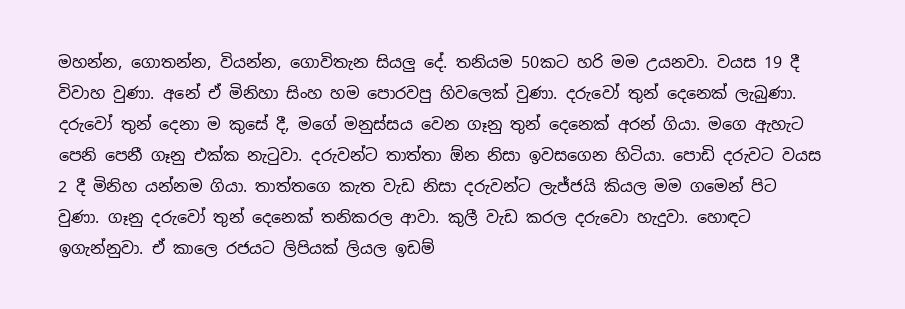මහන්න, ගොතන්න, වියන්න, ගොවිතැන සියලු‍ දේ. තනියම 50කට හරි මම උයනවා. වයස 19 දී විවාහ වුණා. අනේ ඒ මිනිහා සිංහ හම පොරවපු හිවලෙක් වුණා. දරුවෝ තුන් දෙනෙක් ලැබුණා. දරුවෝ තුන් දෙනා ම කුසේ දී, මගේ මනුස්සය වෙන ගෑනු තුන් දෙනෙක් අරන් ගියා. මගෙ ඇහැට පෙනි පෙනී ගෑනු එක්ක නැටුවා. දරුවන්ට තාත්තා ඕන නිසා ඉවසගෙන හිටියා. පොඩි දරුවට වයස 2 දී මිනිහ යන්නම ගියා. තාත්තගෙ කැත වැඩ නිසා දරුවන්ට ලැජ්ජයි කියල මම ගමෙන් පිට වුණා. ගෑනු දරුවෝ තුන් දෙනෙක් තනිකරල ආවා. කුලී වැඩ කරල දරුවො හැදුවා. හොඳට ඉගැන්නුවා. ඒ කාලෙ රජයට ලිපියක් ලියල ඉඩම්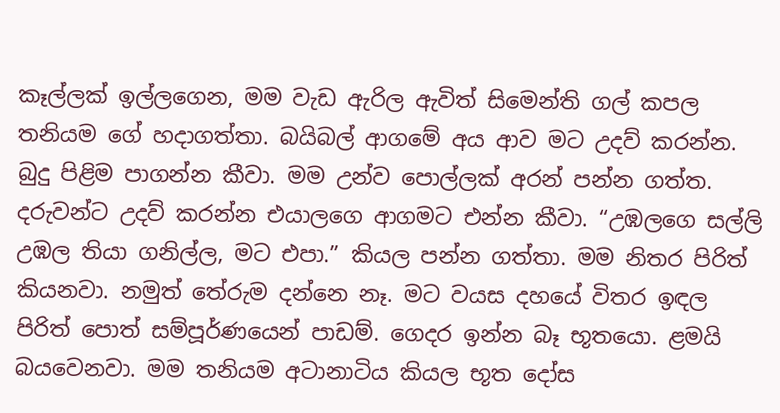කෑල්ලක් ඉල්ලගෙන, මම වැඩ ඇරිල ඇවිත් සිමෙන්ති ගල් කපල තනියම ගේ හදාගත්තා. බයිබල් ආගමේ අය ආව මට උදව් කරන්න. බුදු පිළිම පාගන්න කීවා. මම උන්ව පොල්ලක් අරන් පන්න ගත්ත. දරුවන්ට උදව් කරන්න එයාලගෙ ආගමට එන්න කීවා. “උඹලගෙ සල්ලි උඹල තියා ගනිල්ල, මට එපා.” කියල පන්න ගත්තා. මම නිතර පිරිත් කියනවා. නමුත් තේරුම දන්නෙ නෑ. මට වයස දහයේ විතර ඉඳල පිරිත් පොත් සම්පූර්ණයෙන් පාඩම්. ගෙදර ඉන්න බෑ භූතයො. ළමයි බයවෙනවා. මම තනියම අටානාටිය කියල භූත දෝස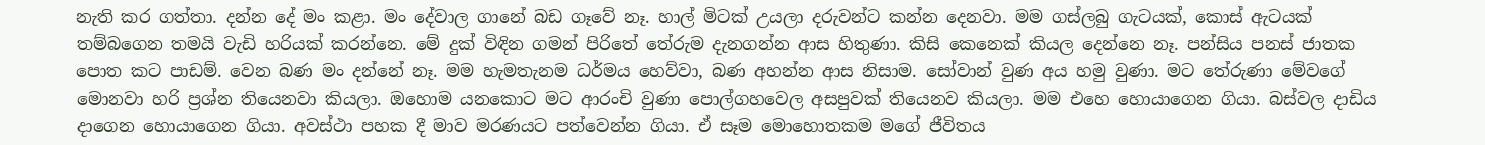නැති කර ගත්තා. දන්න දේ මං කළා. මං දේවාල ගානේ බඩ ගෑවේ නෑ. හාල් මිටක් උයලා දරුවන්ට කන්න දෙනවා. මම ගස්ලබු ගැටයක්, කොස් ඇටයක් තම්බගෙන තමයි වැඩි හරියක් කරන්නෙ. මේ දුක් විඳින ගමන් පිරිතේ තේරුම දැනගන්න ආස හිතුණා. කිසි කෙනෙක් කියල දෙන්නෙ නෑ. පන්සිය පනස් ජාතක පොත කට පාඩම්. වෙන බණ මං දන්නේ නෑ. මම හැමතැනම ධර්මය හෙව්වා, බණ අහන්න ආස නිසාම. සෝවාන් වුණ අය හමු වුණා. මට තේරුණා මේවගේ මොනවා හරි ප්‍රශ්න තියෙනවා කියලා. ඔහොම යනකොට මට ආරංචි වුණා පොල්ගහවෙල අසපුවක් තියෙනව කියලා. මම එහෙ හොයාගෙන ගියා. බස්වල දාඩිය දාගෙන හොයාගෙන ගියා. අවස්ථා පහක දී මාව මරණයට පත්වෙන්න ගියා. ඒ සෑම මොහොතකම මගේ ජීවිතය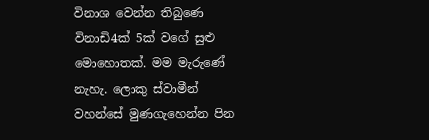විනාශ වෙන්න තිබුණෙ විනාඩි4ක් 5ක් වගේ සුළු මොහොතක්. මම මැරුණේ නැහැ. ලොකු ස්වාමීන් වහන්සේ මුණගැහෙන්න පින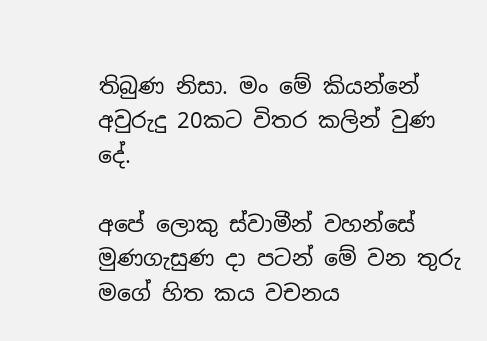තිබුණ නිසා. මං මේ කියන්නේ අවුරුදු 20කට විතර කලින් වුණ දේ.

අපේ ලොකු ස්වාමීන් වහන්සේ මුණගැසුණ දා පටන් මේ වන තුරු මගේ හිත කය වචනය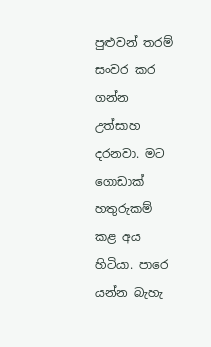පුළුවන් තරම් සංවර කර ගන්න උත්සාහ දරනවා. මට ගොඩාක් හතුරුකම් කළ අය හිටියා. පාරෙ යන්න බැහැ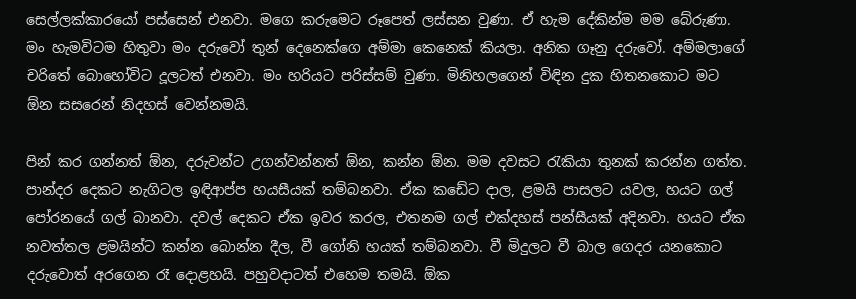සෙල්ලක්කාරයෝ පස්සෙන් එනවා. මගෙ කරුමෙට රූපෙත් ලස්සන වුණා. ඒ හැම දේකින්ම මම බේරුණා. මං හැමවිටම හිතුවා මං දරුවෝ තුන් දෙනෙක්ගෙ අම්මා කෙනෙක් කියලා. අනික ගෑනු දරුවෝ. අම්මලාගේ චරිතේ බොහෝවිට දූලටත් එනවා. මං හරියට පරිස්සම් වුණා. මිනිහලගෙන් විඳින දුක හිතනකොට මට ඕන සසරෙන් නිදහස් වෙන්නමයි.

පින් කර ගන්නත් ඕන, දරුවන්ට උගන්වන්නත් ඕන, කන්න ඕන. මම දවසට රැකියා තුනක් කරන්න ගත්ත. පාන්දර දෙකට නැගිටල ඉඳිආප්ප හයසීයක් තම්බනවා. ඒක කඩේට දාල, ළමයි පාසලට යවල, හයට ගල් පෝරනයේ ගල් බානවා. දවල් දෙකට ඒක ඉවර කරල, එතනම ගල් එක්දහස් පන්සීයක් අදිනවා. හයට ඒක නවත්තල ළමයින්ට කන්න බොන්න දීල, වී ගෝනි හයක් තම්බනවා. වී මිදුලට වී බාල ගෙදර යනකොට දරුවොත් අරගෙන රෑ දොළහයි. පහුවදාටත් එහෙම තමයි. ඕක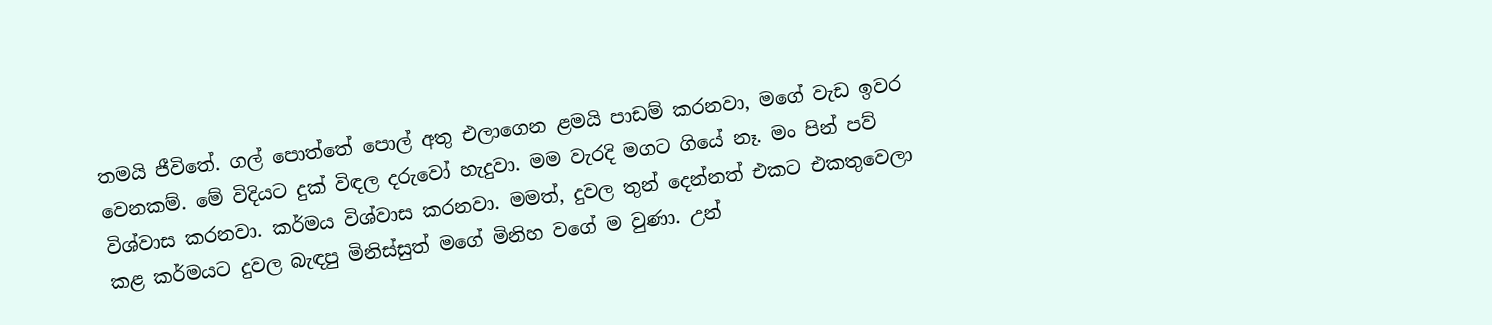තමයි ජීවිතේ. ගල් පොත්තේ පොල් අතු එලාගෙන ළමයි පාඩම් කරනවා, මගේ වැඩ ඉවර වෙනකම්. මේ විදියට දුක් විඳල දරුවෝ හැදුවා. මම වැරදි මගට ගියේ නෑ. මං පින් පව් විශ්වාස කරනවා. කර්මය විශ්වාස කරනවා. මමත්, දුවල තුන් දෙන්නත් එකට එකතුවෙලා කළ කර්මයට දුවල බැඳපු මිනිස්සුත් මගේ මිනිහ වගේ ම වුණා. උන්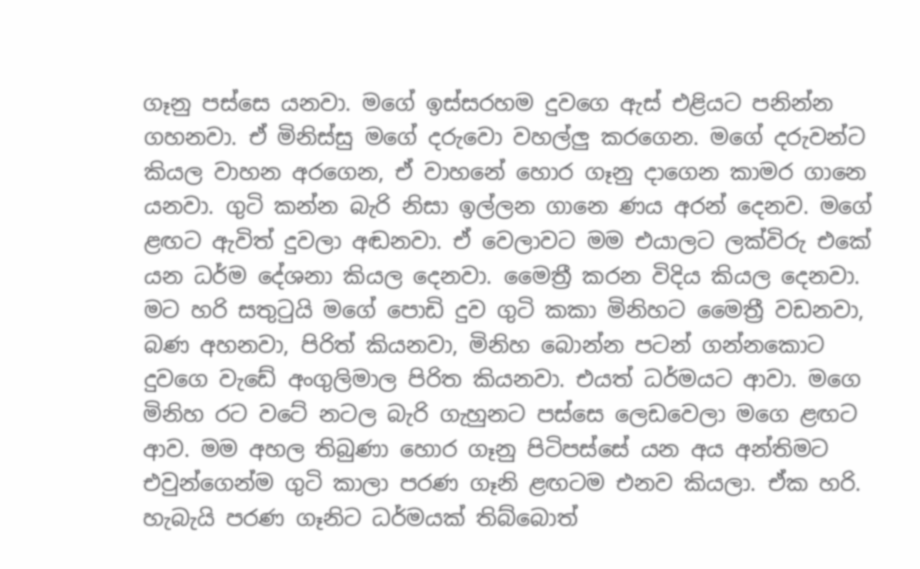ගෑනු පස්සෙ යනවා. මගේ ඉස්සරහම දුවගෙ ඇස් එළියට පනින්න ගහනවා. ඒ මිනිස්සු මගේ දරුවො වහල්ලු‍ කරගෙන. මගේ දරුවන්ට කියල වාහන අරගෙන, ඒ වාහනේ හොර ගෑනු දාගෙන කාමර ගානෙ යනවා. ගුටි කන්න බැරි නිසා ඉල්ලන ගානෙ ණය අරන් දෙනව. මගේ ළඟට ඇවිත් දුවලා අඬනවා. ඒ වෙලාවට මම එයාලට ලක්විරු එකේ යන ධර්ම දේශනා කියල දෙනවා. මෛත්‍රී කරන විදිය කියල දෙනවා. මට හරි සතුටුයි මගේ පොඩි දුව ගුටි කකා මිනිහට මෛත්‍රී වඩනවා, බණ අහනවා, පිරිත් කියනවා, මිනිහ බොන්න පටන් ගන්නකොට දුවගෙ වැඩේ අංගුලිමාල පිරිත කියනවා. එයත් ධර්මයට ආවා. මගෙ මිනිහ රට වටේ නටල බැරි ගැහුනට පස්සෙ ලෙඩවෙලා මගෙ ළඟට ආව. මම අහල තිබුණා හොර ගෑනු පිටිපස්සේ යන අය අන්තිමට එවුන්ගෙන්ම ගුටි කාලා පරණ ගෑනි ළඟටම එනව කියලා. ඒක හරි. හැබැයි පරණ ගෑනිට ධර්මයක් තිබ්බොත්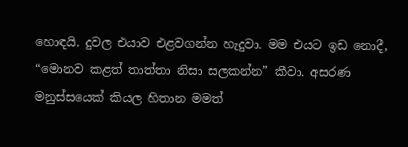හොඳයි. දුවල එයාව එළවගන්න හැදුවා. මම එයට ඉඩ නොදී, “මොනව කළත් තාත්තා නිසා සලකන්න” කීවා. අසරණ මනුස්සයෙක් කියල හිතාන මමත්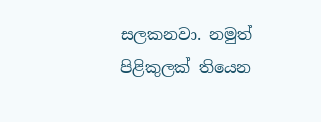සලකනවා. නමුත් පිළිකුලක් තියෙන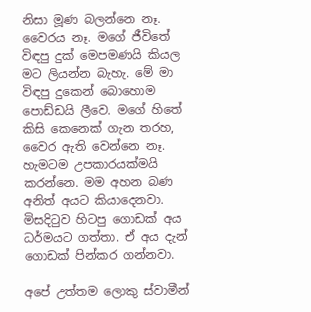නිසා මූණ බලන්නෙ නෑ. වෛරය නෑ. මගේ ජීවිතේ විඳපු දුක් මෙපමණයි කියල මට ලියන්න බැහැ. මේ මා විඳපු දුකෙන් බොහොම පොඩ්ඩයි ලීවෙ. මගේ හිතේ කිසි කෙනෙක් ගැන තරහ, වෛර ඇති වෙන්නෙ නෑ. හැමටම උපකාරයක්මයි කරන්නෙ. මම අහන බණ අනිත් අයට කියාදෙනවා. මිසදිටුව හිටපු ගොඩක් අය ධර්මයට ගත්තා. ඒ අය දැන් ගොඩක් පින්කර ගන්නවා.

අපේ උත්තම ලොකු ස්වාමීන්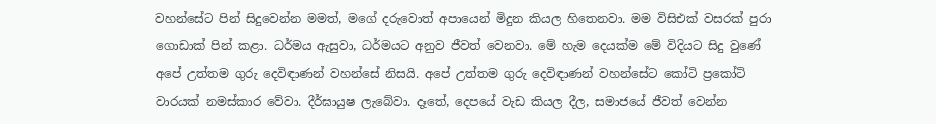වහන්සේට පින් සිදුවෙන්න මමත්, මගේ දරුවොත් අපායෙන් මිදුන කියල හිතෙනවා. මම විසිඑක් වසරක් පුරා ගොඩාක් පින් කළා. ධර්මය ඇසුවා, ධර්මයට අනුව ජීවත් වෙනවා. මේ හැම දෙයක්ම මේ විදියට සිදු වුණේ අපේ උත්තම ගුරු දෙවිඳාණන් වහන්සේ නිසයි. අපේ උත්තම ගුරු දෙවිඳාණන් වහන්සේට කෝටි ප්‍රකෝටි වාරයක් නමස්කාර වේවා. දීර්ඝායුෂ ලැබේවා. දෑතේ, දෙපයේ වැඩ කියල දීල, සමාජයේ ජීවත් වෙන්න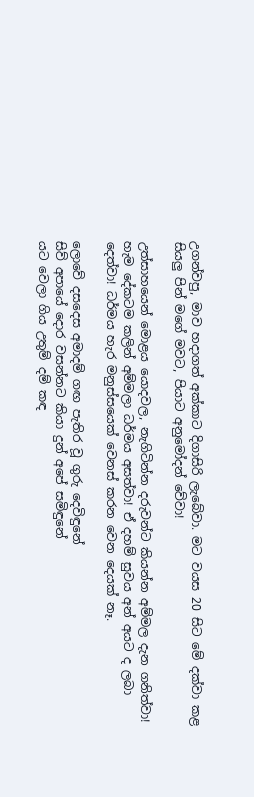උගන්වපු, මාව හදාගත් අක්කාට දිගාසිරි ලැබේවා. මට වයස 20 සිට මේ දක්වා කළ සියලු‍ පින් මගේ මවට, පියාට අනුමෝදන් වේවා!

උත්සාහයෙන් මොළය යොදවල, නැගිටින්න දරුවන්ට කියන්න අම්මල දැන ගනිත්වා! හැම දේකටම කලින් අම්මලා ධර්මය අසත්වා! ඒ දහම් සුවය අන් අයට ද ලබා දෙත්වා! ධර්මය හැර මනුස්සයෙක් වෙනස් කරන වෙන දෙයක් නෑ.

ලොවේ දසදෙස අමාදම් ගඟ පැතිර වූ ගුරු දෙවිඳුනේ
සිව් අපායේ දොර වසන්නට කියා දුන් අපේ සමිඳුනේ
යට වෙලා ගිය උතුම් දම් කඳ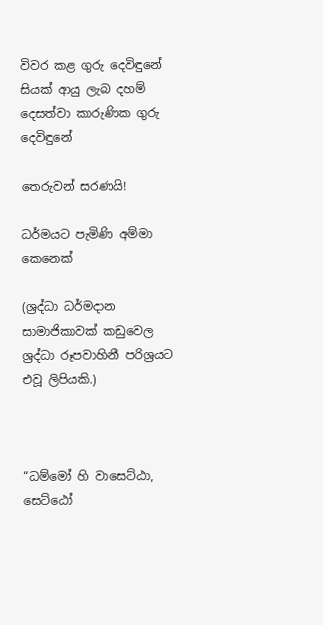විවර කළ ගුරු දෙවිඳුනේ
සියක් ආයු ලැබ දහම් දෙසත්වා කාරුණික ගුරු දෙවිඳුනේ

තෙරුවන් සරණයි!

ධර්මයට පැමිණි අම්මා කෙනෙක්

(ශ්‍රද්ධා ධර්මදාන සාමාජිකාවක් කඩුවෙල ශ්‍රද්ධා රූපවාහිනී පරිශ්‍රයට එවූ ලිපියකි.)



“ධම්මෝ හි වාසෙට්ඨා, සෙට්ඨෝ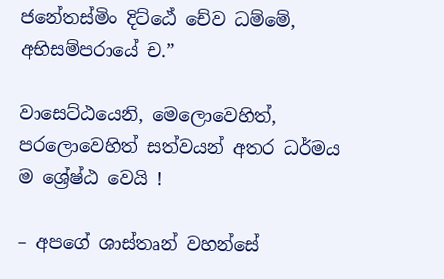ජනේතස්මිං දිට්ඨේ චේව ධම්මේ, අභිසම්පරායේ ච.”

වාසෙට්ඨයෙනි, මෙලොවෙහිත්, පරලොවෙහිත් සත්වයන් අතර ධර්මය ම ශ්‍රේෂ්ඨ වෙයි !

– අපගේ ශාස්තෘන් වහන්සේ